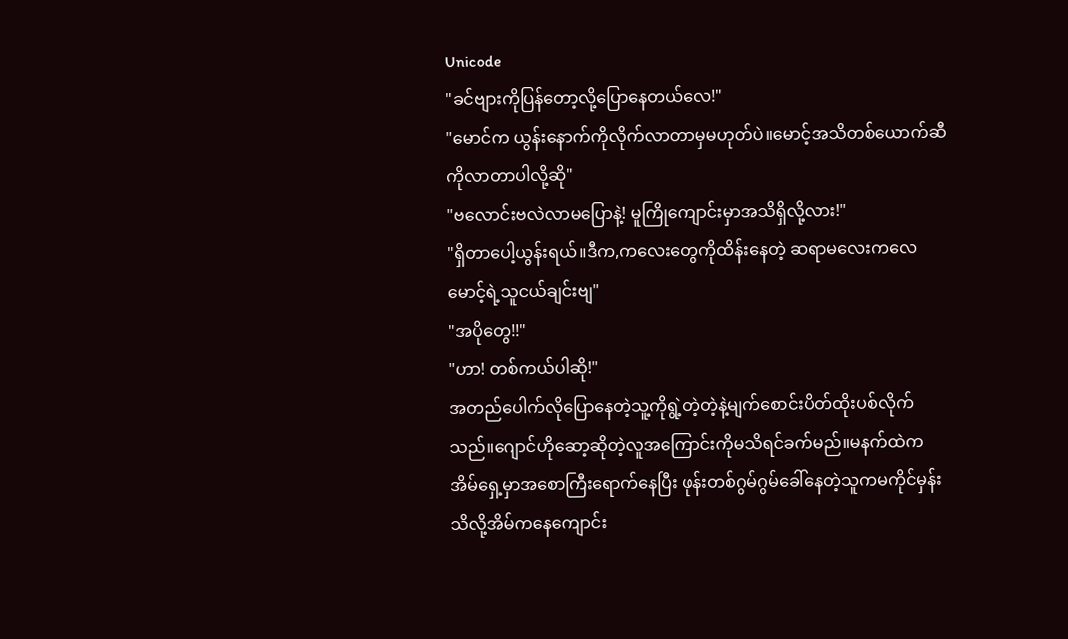Unicode
"ခင်ဗျားကိုပြန်တော့လို့ပြောနေတယ်လေ!"
"မောင်က ယွန်းနောက်ကိုလိုက်လာတာမှမဟုတ်ပဲ။မောင့်အသိတစ်ယောက်ဆီကိုလာတာပါလို့ဆို"
"ဗလောင်းဗလဲလာမပြောနဲ့! မူကြိုကျောင်းမှာအသိရှိလို့လား!"
"ရှိတာပေါ့ယွန်းရယ်။ဒီက,ကလေးတွေကိုထိန်းနေတဲ့ ဆရာမလေးကလေမောင့်ရဲ့သူငယ်ချင်းဗျ"
"အပိုတွေ!!"
"ဟာ! တစ်ကယ်ပါဆို!"
အတည်ပေါက်လိုပြောနေတဲ့သူ့ကိုရွဲ့တဲ့တဲ့နဲ့မျက်စောင်းပိတ်ထိုးပစ်လိုက်သည်။ဂျောင်ဟိုဆော့ဆိုတဲ့လူအကြောင်းကိုမသိရင်ခက်မည်။မနက်ထဲကအိမ်ရှေ့မှာအစောကြီးရောက်နေပြီး ဖုန်းတစ်ဂွမ်ဂွမ်ခေါ်နေတဲ့သူကမကိုင်မှန်းသိလို့အိမ်ကနေကျောင်း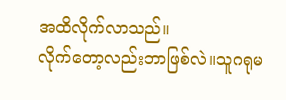အထိလိုက်လာသည်။
လိုက်တော့လည်းဘာဖြစ်လဲ။သူဂရုမ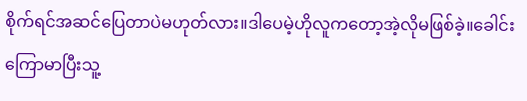စိုက်ရင်အဆင်ပြေတာပဲမဟုတ်လား။ဒါပေမဲ့ဟိုလူကတော့အဲ့လိုမဖြစ်ခဲ့။ခေါင်းကြောမာပြီးသူ့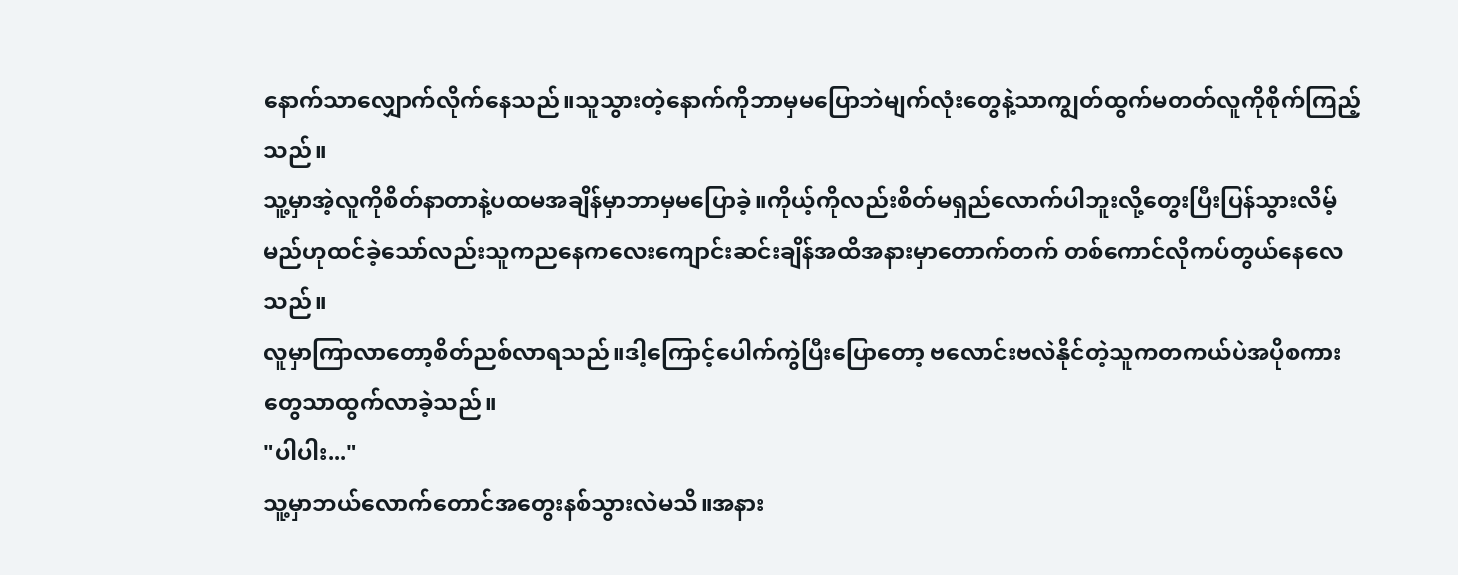နောက်သာလျှောက်လိုက်နေသည်။သူသွားတဲ့နောက်ကိုဘာမှမပြောဘဲမျက်လုံးတွေနဲ့သာကျွတ်ထွက်မတတ်လူကိုစိုက်ကြည့်သည်။
သူ့မှာအဲ့လူကိုစိတ်နာတာနဲ့ပထမအချိန်မှာဘာမှမပြောခဲ့။ကိုယ့်ကိုလည်းစိတ်မရှည်လောက်ပါဘူးလို့တွေးပြီးပြန်သွားလိမ့်မည်ဟုထင်ခဲ့သော်လည်းသူကညနေကလေးကျောင်းဆင်းချိန်အထိအနားမှာတောက်တက် တစ်ကောင်လိုကပ်တွယ်နေလေသည်။
လူမှာကြာလာတော့စိတ်ညစ်လာရသည်။ဒါ့ကြောင့်ပေါက်ကွဲပြီးပြောတော့ ဗလောင်းဗလဲနိုင်တဲ့သူကတကယ်ပဲအပိုစကားတွေသာထွက်လာခဲ့သည်။
"ပါပါး..."
သူ့မှာဘယ်လောက်တောင်အတွေးနစ်သွားလဲမသိ။အနား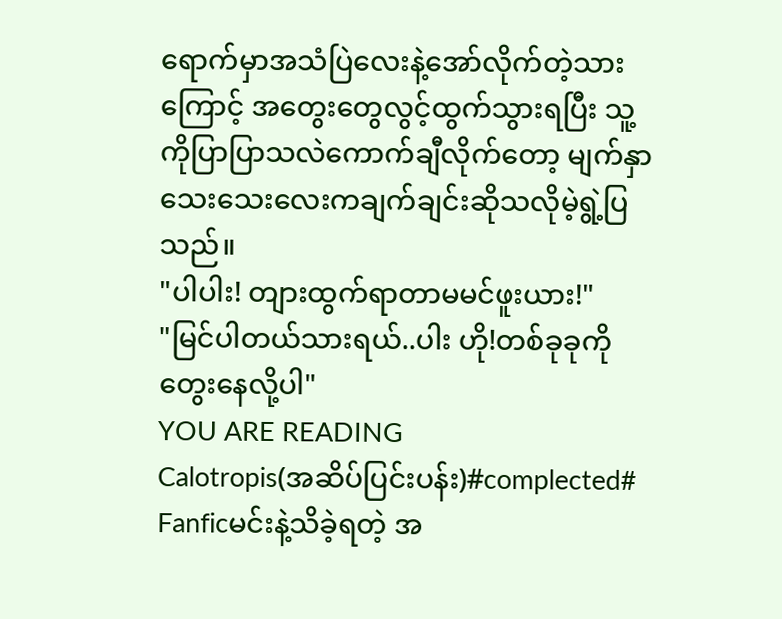ရောက်မှာအသံပြဲလေးနဲ့အော်လိုက်တဲ့သားကြောင့် အတွေးတွေလွင့်ထွက်သွားရပြီး သူ့ကိုပြာပြာသလဲကောက်ချီလိုက်တော့ မျက်နှာသေးသေးလေးကချက်ချင်းဆိုသလိုမဲ့ရွဲ့ပြသည်။
"ပါပါး! တျားထွက်ရာတာမမင်ဖူးယား!"
"မြင်ပါတယ်သားရယ်..ပါး ဟို!တစ်ခုခုကိုတွေးနေလို့ပါ"
YOU ARE READING
Calotropis(အဆိပ်ပြင်းပန်း)#complected#
Fanficမင်းနဲ့သိခဲ့ရတဲ့ အ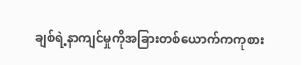ချစ်ရဲ့နာကျင်မှုကိုအခြားတစ်ယောက်ကကုစား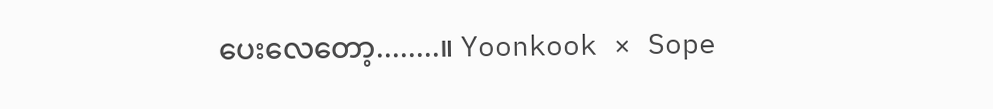ပေးလေတော့........။ Yoonkook × Sope